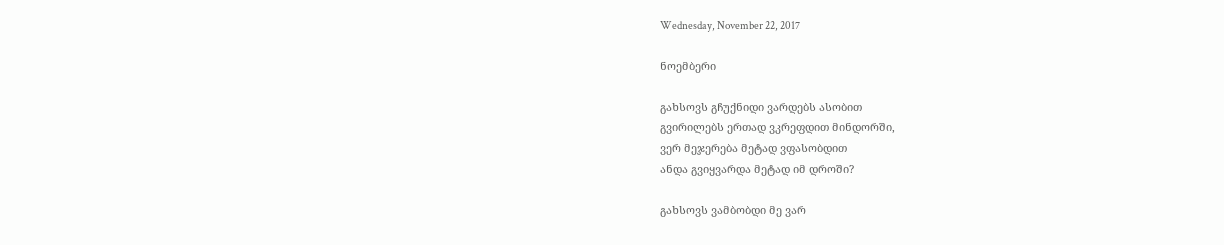Wednesday, November 22, 2017

ნოემბერი

გახსოვს გჩუქნიდი ვარდებს ასობით
გვირილებს ერთად ვკრეფდით მინდორში,
ვერ მეჯერება მეტად ვფასობდით
ანდა გვიყვარდა მეტად იმ დროში?

გახსოვს ვამბობდი მე ვარ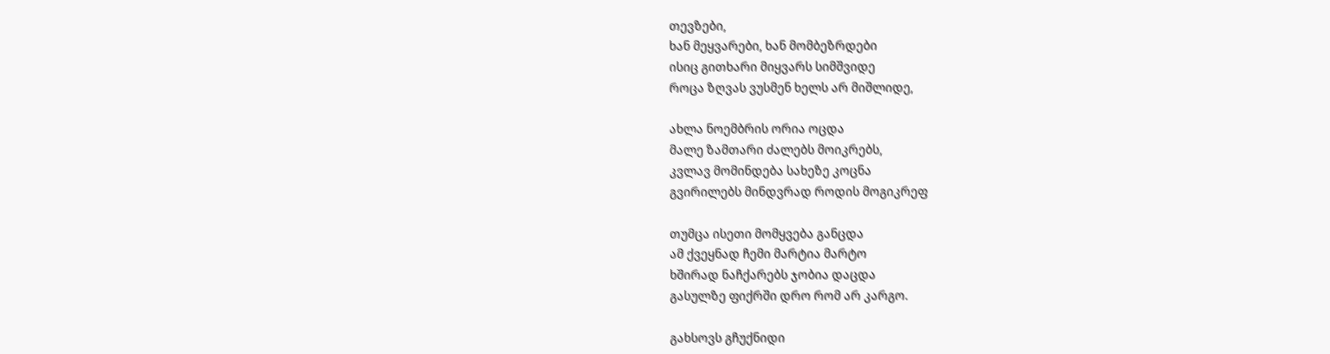თევზები,
ხან მეყვარები, ხან მომბეზრდები
ისიც გითხარი მიყვარს სიმშვიდე
როცა ზღვას ვუსმენ ხელს არ მიშლიდე,

ახლა ნოემბრის ორია ოცდა
მალე ზამთარი ძალებს მოიკრებს,
კვლავ მომინდება სახეზე კოცნა
გვირილებს მინდვრად როდის მოგიკრეფ

თუმცა ისეთი მომყვება განცდა
ამ ქვეყნად ჩემი მარტია მარტო
ხშირად ნაჩქარებს ჯობია დაცდა
გასულზე ფიქრში დრო რომ არ კარგო.

გახსოვს გჩუქნიდი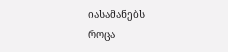იასამანებს
როცა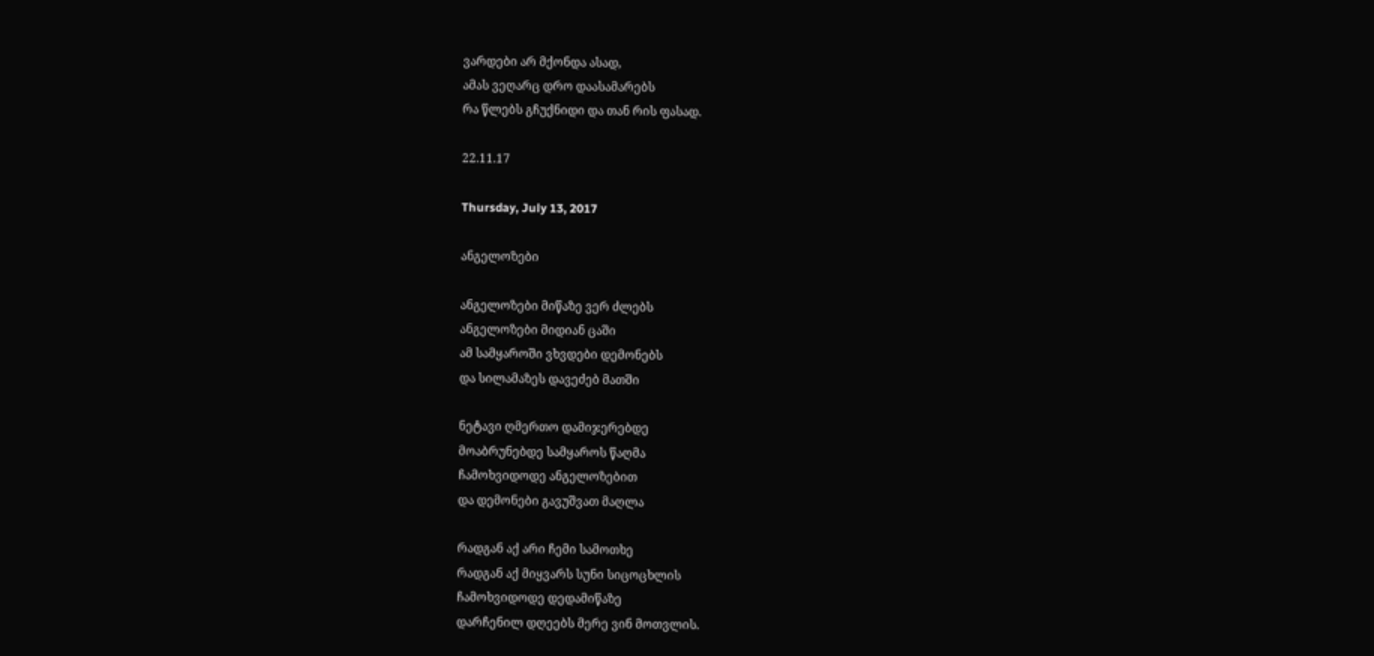ვარდები არ მქონდა ასად,
ამას ვეღარც დრო დაასამარებს
რა წლებს გჩუქნიდი და თან რის ფასად.

22.11.17

Thursday, July 13, 2017

ანგელოზები

ანგელოზები მიწაზე ვერ ძლებს
ანგელოზები მიდიან ცაში
ამ სამყაროში ვხვდები დემონებს
და სილამაზეს დავეძებ მათში

ნეტავი ღმერთო დამიჯერებდე
მოაბრუნებდე სამყაროს წაღმა
ჩამოხვიდოდე ანგელოზებით
და დემონები გავუშვათ მაღლა

რადგან აქ არი ჩემი სამოთხე
რადგან აქ მიყვარს სუნი სიცოცხლის
ჩამოხვიდოდე დედამიწაზე
დარჩენილ დღეებს მერე ვინ მოთვლის.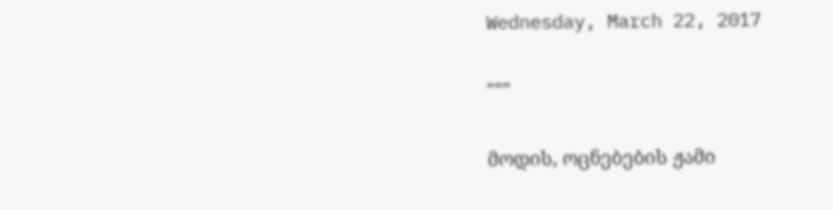Wednesday, March 22, 2017

"""

მოდის, ოცნებების ჟამი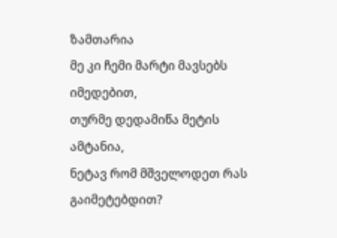ზამთარია
მე კი ჩემი მარტი მავსებს იმედებით,
თურმე დედამიწა მეტის ამტანია,
ნეტავ რომ მშველოდეთ რას გაიმეტებდით?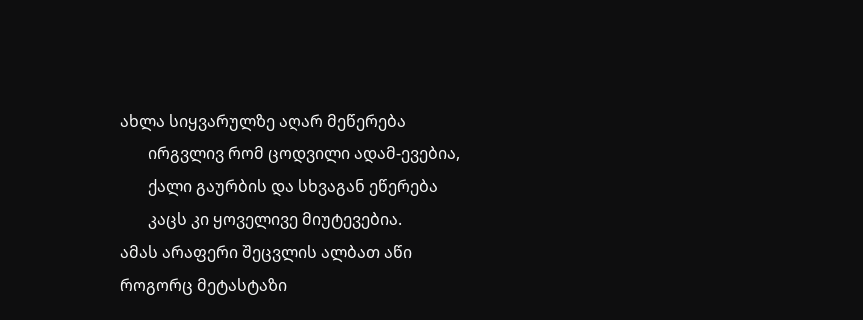ახლა სიყვარულზე აღარ მეწერება
       ირგვლივ რომ ცოდვილი ადამ-ევებია,
       ქალი გაურბის და სხვაგან ეწერება
       კაცს კი ყოველივე მიუტევებია.
ამას არაფერი შეცვლის ალბათ აწი
როგორც მეტასტაზი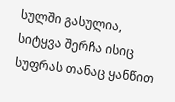სულში გასულია,
სიტყვა შერჩა ისიც სუფრას თანაც ყანწით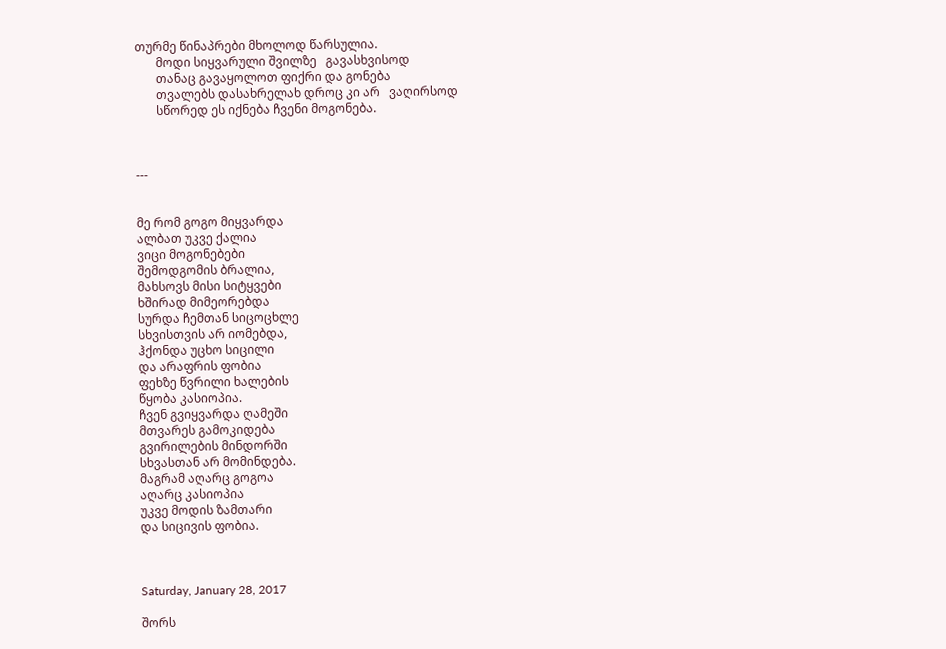თურმე წინაპრები მხოლოდ წარსულია.
       მოდი სიყვარული შვილზე   გავასხვისოდ
       თანაც გავაყოლოთ ფიქრი და გონება
       თვალებს დასახრელახ დროც კი არ   ვაღირსოდ
       სწორედ ეს იქნება ჩვენი მოგონება.



---


მე რომ გოგო მიყვარდა
ალბათ უკვე ქალია
ვიცი მოგონებები
შემოდგომის ბრალია,
მახსოვს მისი სიტყვები
ხშირად მიმეორებდა
სურდა ჩემთან სიცოცხლე
სხვისთვის არ იომებდა,
ჰქონდა უცხო სიცილი
და არაფრის ფობია
ფეხზე წვრილი ხალების
წყობა კასიოპია.
ჩვენ გვიყვარდა ღამეში
მთვარეს გამოკიდება
გვირილების მინდორში
სხვასთან არ მომინდება.
მაგრამ აღარც გოგოა
აღარც კასიოპია
უკვე მოდის ზამთარი
და სიცივის ფობია.



Saturday, January 28, 2017

შორს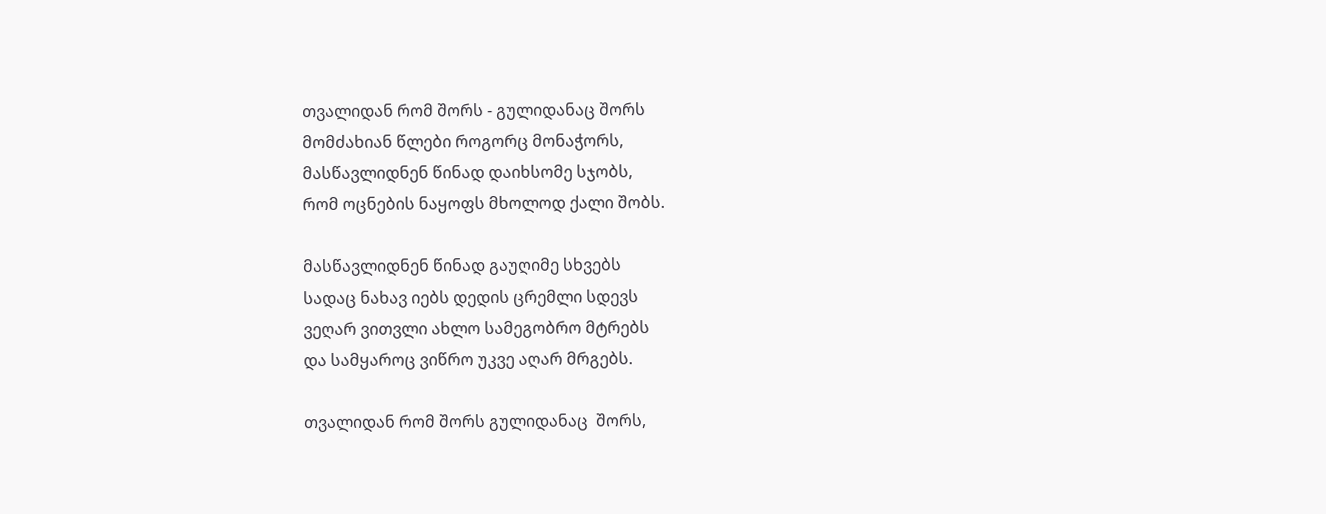თვალიდან რომ შორს - გულიდანაც შორს
მომძახიან წლები როგორც მონაჭორს,
მასწავლიდნენ წინად დაიხსომე სჯობს,
რომ ოცნების ნაყოფს მხოლოდ ქალი შობს.

მასწავლიდნენ წინად გაუღიმე სხვებს
სადაც ნახავ იებს დედის ცრემლი სდევს
ვეღარ ვითვლი ახლო სამეგობრო მტრებს
და სამყაროც ვიწრო უკვე აღარ მრგებს.

თვალიდან რომ შორს გულიდანაც  შორს,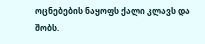ოცნებების ნაყოფს ქალი კლავს და შობს.